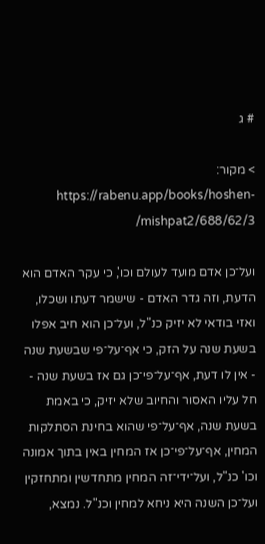# ג

> מקור: https://rabenu.app/books/hoshen-mishpat2/688/62/3/

ועל־כן אדם מועד לעולם וכו', כי עקר האדם הוא הדעת, וזה גדר האדם - שישמר דעתו ושכלו, ואזי בודאי לא יזיק כנ"ל, ועל־כן הוא חיב אפלו בשעת שנה על הזק, כי אף־על־פי שבשעת שנה - אין לו דעת, אף־על־פי־כן גם אז בשעת שנה - חל עליו האסור והחיוב שלא יזיק, כי באמת בשעת שנה, אף־על־פי שהוא בחינת הסתלקות המחין, אף־על־פי־כן אז המחין באין בתוך אמונה וכו' כנ"ל, ועל־ידי־זה המחין מתחדשין ומתחזקין ועל־כן השנה היא ניחא למחין וכנ"ל. נמצא,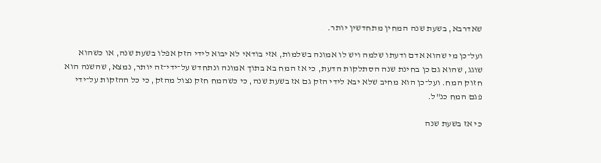שאדרבא, בשעת שנה המחין מתחדשין יותר.

ועל־כן מי שהוא אדם ודעתו שלמה ויש לו אמונה בשלמות, אזי בודאי לא יבוא לידי הזק אפלו בשעת שנה, או כשהוא שוגג, שהוא גם כן בחינת שנה הסתלקות הדעת, כי אז המח בא בתוך אמונה ונתחדש על־ידי־זה יותר, נמצא, שהשנה הוא חזוק המח. ועל־כן הוא מחיב שלא יבא לידי הזק גם אז בשעת שנה, כי כשהמח חזק נצול מהזק, כי כל ההזקות על־ידי פגם המח כנ"ל.

כי אז בשעת שנה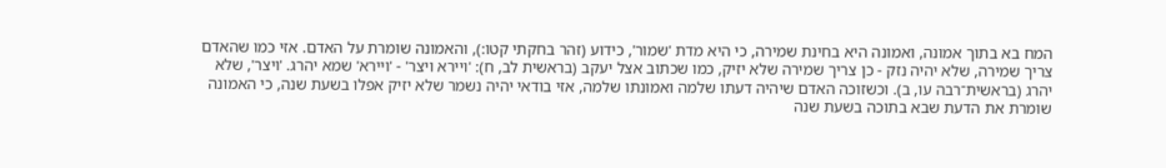המח בא בתוך אמונה, ואמונה היא בחינת שמירה, כי היא מדת 'שמור', כידוע (זהר בחקתי קטו:), והאמונה שומרת על האדם. אזי כמו שהאדם צריך שמירה, שלא יהיה נזק - כן צריך שמירה שלא יזיק, כמו שכתוב אצל יעקב (בראשית לב, ח): 'ויירא ויצר' - 'ויירא' שמא יהרג. 'ויצר', שלא יהרג (בראשית־רבה עו, ב). וכשזוכה האדם שיהיה דעתו שלמה ואמונתו שלמה, אזי בודאי יהיה נשמר שלא יזיק אפלו בשעת שנה, כי האמונה שומרת את הדעת שבא בתוכה בשעת שנה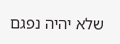שלא יהיה נפגם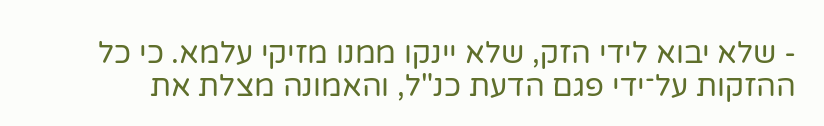- שלא יבוא לידי הזק, שלא יינקו ממנו מזיקי עלמא. כי כל ההזקות על־ידי פגם הדעת כנ"ל, והאמונה מצלת את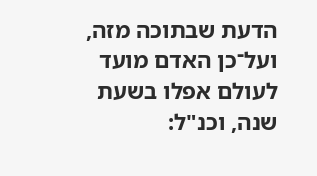הדעת שבתוכה מזה, ועל־כן האדם מועד לעולם אפלו בשעת שנה, וכנ"ל: